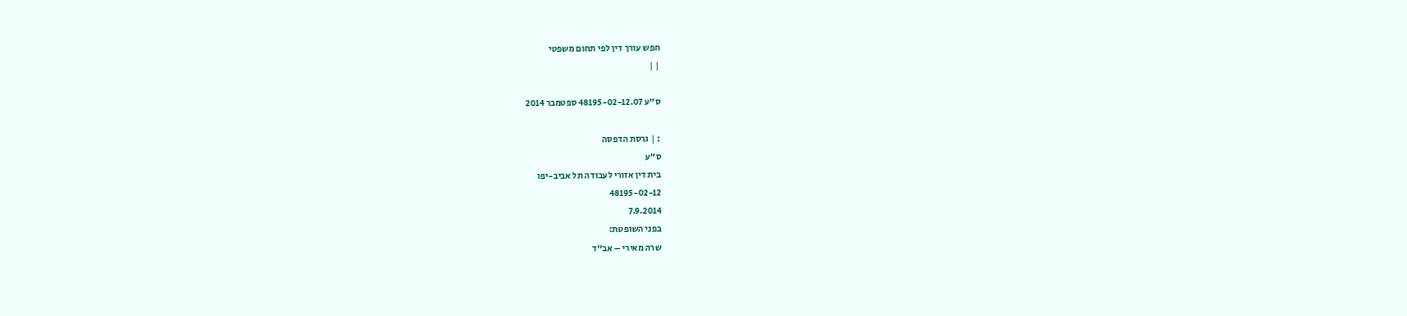חפש עורך דין לפי תחום משפטי
| |

ס"ע 48195-02-12.07 ספטמבר 2014

: | גרסת הדפסה
ס"ע
בית דין אזורי לעבודה תל אביב-יפו
48195-02-12
7.9.2014
בפני השופטת:
שרה מאירי – אב"ד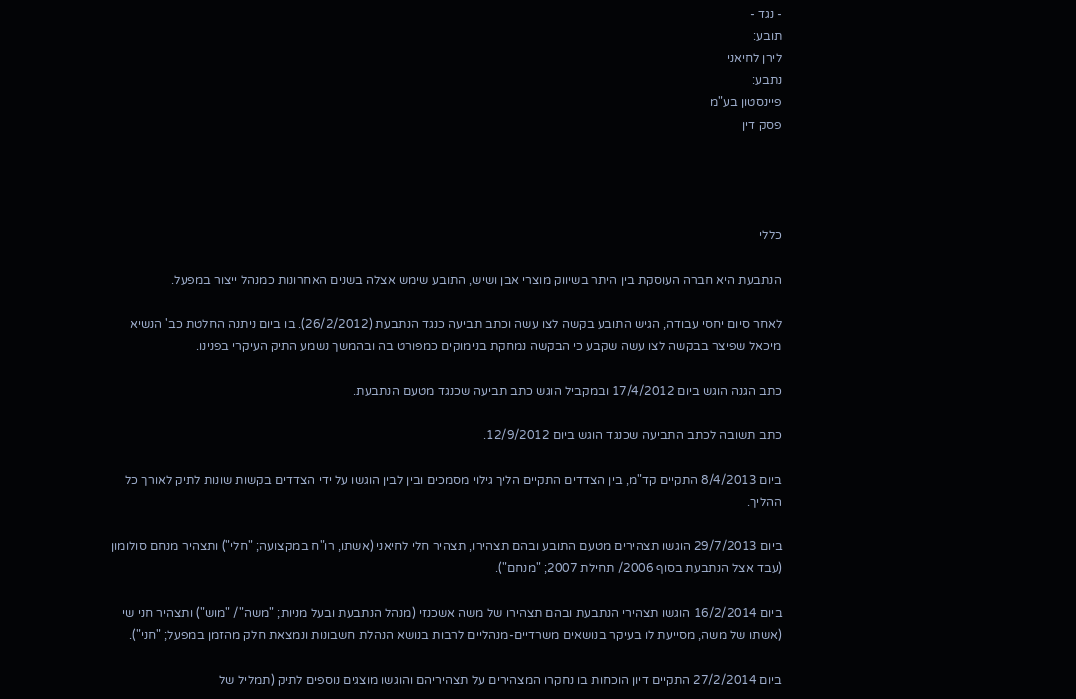- נגד -
תובע:
לירן לחיאני
נתבע:
פיינסטון בע"מ
פסק דין




כללי

הנתבעת היא חברה העוסקת בין היתר בשיווק מוצרי אבן ושיש, התובע שימש אצלה בשנים האחרונות כמנהל ייצור במפעל.

לאחר סיום יחסי עבודה, הגיש התובע בקשה לצו עשה וכתב תביעה כנגד הנתבעת (26/2/2012). בו ביום ניתנה החלטת כב' הנשיא מיכאל שפיצר בבקשה לצו עשה שקבע כי הבקשה נמחקת בנימוקים כמפורט בה ובהמשך נשמע התיק העיקרי בפנינו.

כתב הגנה הוגש ביום 17/4/2012 ובמקביל הוגש כתב תביעה שכנגד מטעם הנתבעת.

כתב תשובה לכתב התביעה שכנגד הוגש ביום 12/9/2012.

ביום 8/4/2013 התקיים קד"מ, בין הצדדים התקיים הליך גילוי מסמכים ובין לבין הוגשו על ידי הצדדים בקשות שונות לתיק לאורך כל ההליך.

ביום 29/7/2013 הוגשו תצהירים מטעם התובע ובהם תצהירו, תצהיר חלי לחיאני (אשתו, רו"ח במקצועה; "חלי") ותצהיר מנחם סולומון (עבד אצל הנתבעת בסוף 2006/ תחילת 2007; "מנחם").

ביום 16/2/2014 הוגשו תצהירי הנתבעת ובהם תצהירו של משה אשכנזי (מנהל הנתבעת ובעל מניות; "משה"/ "מוש") ותצהיר חני שי (אשתו של משה, מסייעת לו בעיקר בנושאים משרדיים-מנהליים לרבות בנושא הנהלת חשבונות ונמצאת חלק מהזמן במפעל; "חני").

ביום 27/2/2014 התקיים דיון הוכחות בו נחקרו המצהירים על תצהיריהם והוגשו מוצגים נוספים לתיק (תמליל של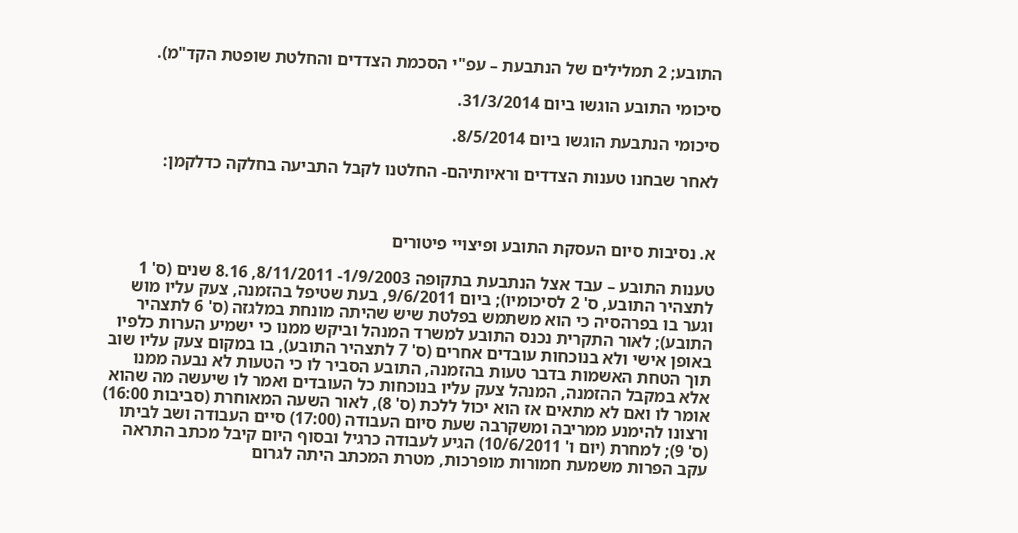התובע; 2 תמלילים של הנתבעת – עפ"י הסכמת הצדדים והחלטת שופטת הקד"מ).

סיכומי התובע הוגשו ביום 31/3/2014.

סיכומי הנתבעת הוגשו ביום 8/5/2014.

לאחר שבחנו טענות הצדדים וראיותיהם- החלטנו לקבל התביעה בחלקה כדלקמן:



א. נסיבות סיום העסקת התובע ופיצויי פיטורים

טענות התובע – עבד אצל הנתבעת בתקופה 1/9/2003- 8/11/2011, 8.16 שנים (ס' 1 לתצהיר התובע, ס' 2 לסיכומיו); ביום 9/6/2011, בעת שטיפל בהזמנה, צעק עליו מוש וגער בו בפרהסיה כי הוא משתמש בפלטת שיש שהיתה מונחת במלגזה (ס' 6 לתצהיר התובע); לאור התקרית נכנס התובע למשרד המנהל וביקש ממנו כי ישמיע הערות כלפיו באופן אישי ולא בנוכחות עובדים אחרים (ס' 7 לתצהיר התובע), בו במקום צעק עליו שוב תוך הטחת האשמות בדבר טעות בהזמנה, התובע הסביר לו כי הטעות לא נבעה ממנו אלא במקבל ההזמנה, המנהל צעק עליו בנוכחות כל העובדים ואמר לו שיעשה מה שהוא אומר לו ואם לא מתאים אז הוא יכול ללכת (ס' 8), לאור השעה המאוחרת (סביבות 16:00) ורצונו להימנע ממריבה ומשקרבה שעת סיום העבודה (17:00) סיים העבודה ושב לביתו (ס' 9); למחרת (יום ו' 10/6/2011) הגיע לעבודה כרגיל ובסוף היום קיבל מכתב התראה עקב הפרות משמעת חמורות מופרכות, מטרת המכתב היתה לגרום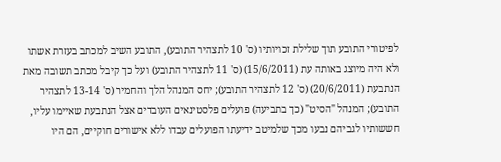לפיטורי התובע תוך שלילת זכויותיו (ס' 10 לתצהיר התובע), התובע השיב למכתב בעזרת אשתו ולא היה מיוצג באותה עת (15/6/2011) (ס' 11 לתצהיר התובע) ועל כך קיבל מכתב תשובה מאת הנתבעת (20/6/2011) (ס' 12 לתצהיר התובע); יחס המנהל הלך והחמיר (ס' 13-14 לתצהיר התובע); המנהל "הסיט" (כך בתביעה) פועלים פלסטינאים העובדים אצל הנתבעת שאיימו עליו, חששותיו לגביהם נבעו מכך שלמיטב ידיעתו הפועלים עבדו ללא אישורים חוקיים, הם היו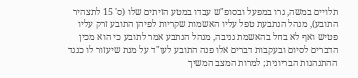תלויים במשה, גרו במפעל ובסופ"ש עבדו במטע הזיתים שלו (ס' 15 לתצהיר התובע), מנהל הנתבעת טפל עליו האשמות שקריות לפיהן התובע זרק עליו פטיש ואף לא בחל בהאשמת גניבה, מנהל הנתבע אמר לתובע כי הוא מכין הדברים לסיום ובעקבות דברים אלו פנה התובע לעו"ד על מנת שיעזור לו כנגד ההתנהגות הבריונית; למרות המצב המשיך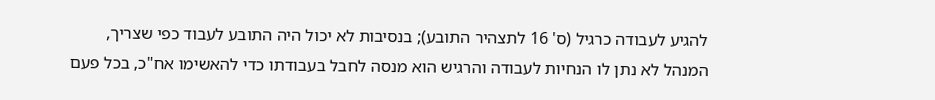להגיע לעבודה כרגיל (ס' 16 לתצהיר התובע); בנסיבות לא יכול היה התובע לעבוד כפי שצריך, המנהל לא נתן לו הנחיות לעבודה והרגיש הוא מנסה לחבל בעבודתו כדי להאשימו אח"כ, בכל פעם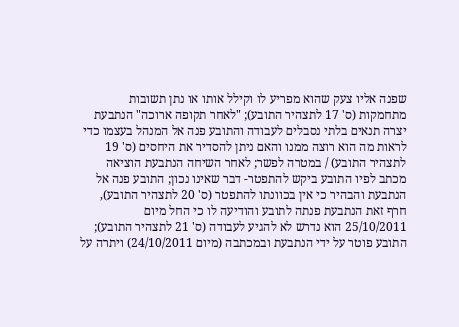שפנה אליו צעק שהוא מפריע לו וקילל אותו או נתן תשובות מתחמקות (ס' 17 לתצהיר התובע); "לאחר תקופה ארוכה" הנתבעת יצרה תנאים בלתי נסבלים לעבודה והתובע פנה אל המנהל בעצמו כדי לראות מה הוא רוצה ממנו והאם ניתן להסדיר את היחסים (ס' 19 לתצהיר התובע) / במטרה לפשר; לאחר השיחה הנתבעת הוציאה מכתב לפיו התובע ביקש להתפטר- דבר שאינו נכון; התובע פנה אל הנתבעת והבהיר כי אין בכוונתו להתפטר (ס' 20 לתצהיר התובע), חרף זאת הנתבעת פנתה לתובע והודיעה לו כי החל מיום 25/10/2011 הוא נדרש לא להגיע לעבודה (ס' 21 לתצהיר התובע); התובע פוטר על ידי הנתבעת ובמכתבה (מיום 24/10/2011) ויתרה על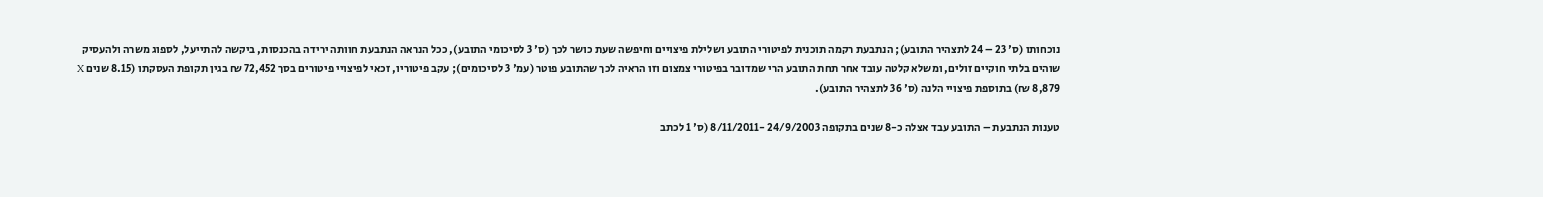נוכחותו (ס' 23 – 24 לתצהיר התובע); הנתבעת רקמה תוכנית לפיטורי התובע ושלילת פיצויים וחיפשה שעת כושר לכך (ס' 3 לסיכומי התובע), ככל הנראה הנתבעת חוותה ירידה בהכנסות, ביקשה להתייעל, לספוג משרה ולהעסיק שוהים בלתי חוקיים זולים, ומשלא קלטה עובד אחר תחת התובע הרי שמדובר בפיטורי צמצום וזו הראיה לכך שהתובע פוטר (עמ' 3 לסיכומים); עקב פיטוריו, זכאי לפיצויי פיטורים בסך 72,452 ₪ בגין תקופת העסקתו (8.15 שנים X 8,879 ₪) בתוספת פיצויי הלנה (ס' 36 לתצהיר התובע).

טענות הנתבעת – התובע עבד אצלה כ-8 שנים בתקופה 24/9/2003 -8/11/2011 (ס' 1 לכתב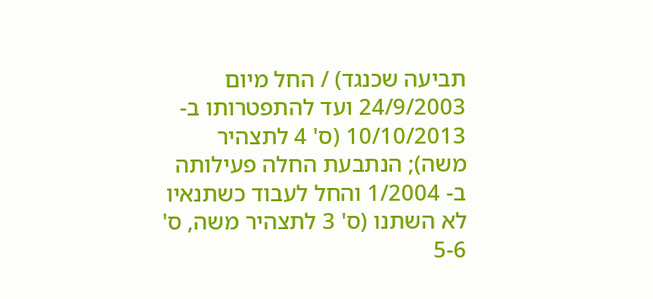תביעה שכנגד) / החל מיום 24/9/2003 ועד להתפטרותו ב- 10/10/2013 (ס' 4 לתצהיר משה); הנתבעת החלה פעילותה ב- 1/2004 והחל לעבוד כשתנאיו לא השתנו (ס' 3 לתצהיר משה, ס' 5-6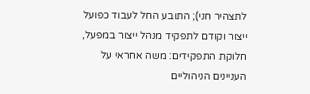לתצהיר חני); התובע החל לעבוד כפועל ייצור וקודם לתפקיד מנהל ייצור במפעל, חלוקת התפקידים: משה אחראי על העניינים הניהוליים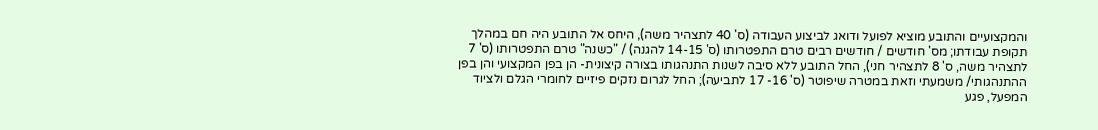והמקצועיים והתובע מוציא לפועל ודואג לביצוע העבודה (ס' 40 לתצהיר משה), היחס אל התובע היה חם במהלך תקופת עבודתו; מס' חודשים / חודשים רבים טרם התפטרותו (ס' 14-15 להגנה) / "כשנה" טרם התפטרותו (ס' 7 לתצהיר משה, ס' 8 לתצהיר חני), החל התובע ללא סיבה לשנות התנהגותו בצורה קיצונית- הן בפן המקצועי והן בפן ההתנהגותי/ משמעתי וזאת במטרה שיפוטר (ס' 16- 17 לתביעה); החל לגרום נזקים פיזיים לחומרי הגלם ולציוד המפעל, פגע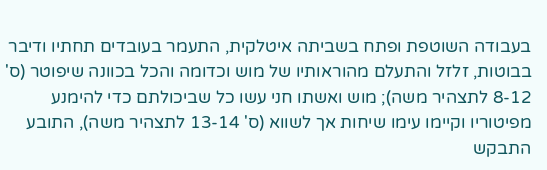בעבודה השוטפת ופתח בשביתה איטלקית, התעמר בעובדים תחתיו ודיבר בבוטות, זלזל והתעלם מהוראותיו של מוש וכדומה והכל בכוונה שיפוטר (ס' 8-12 לתצהיר משה); מוש ואשתו חני עשו כל שביכולתם כדי להימנע מפיטוריו וקיימו עימו שיחות אך לשווא (ס' 13-14 לתצהיר משה), התובע התבקש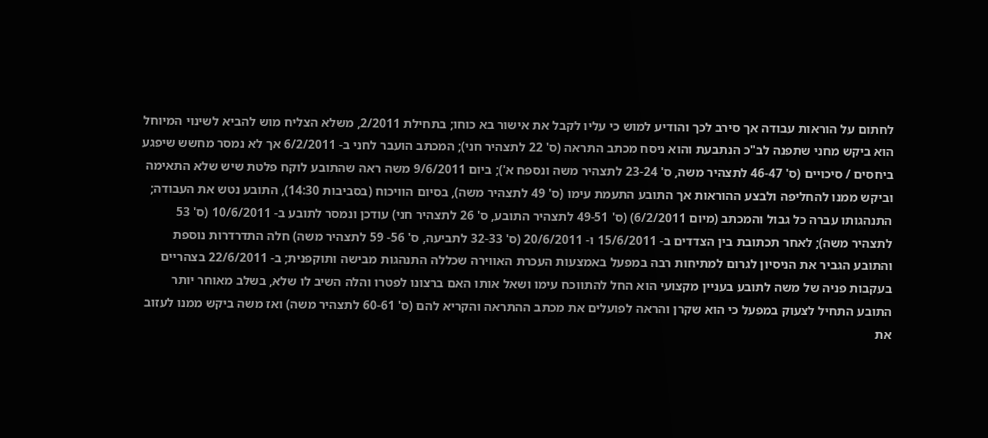לחתום על הוראות עבודה אך סירב לכך והודיע למוש כי עליו לקבל את אישור בא כוחו; בתחילת 2/2011, משלא הצליח מוש להביא לשינוי המיוחל הוא ביקש מחני שתפנה לב"כ הנתבעת והוא ניסח מכתב התראה (ס' 22 לתצהיר חני); המכתב הועבר לחני ב- 6/2/2011 אך לא נמסר מחשש שיפגע ביחסים / סיכויים (ס' 46-47 לתצהיר משה, ס' 23-24 לתצהיר משה ונספח א'); ביום 9/6/2011 משה ראה שהתובע לוקח פלטת שיש שלא התאימה וביקש ממנו להחליפה ולבצע ההוראות אך התובע התעמת עימו (ס' 49 לתצהיר משה), בסיום הוויכוח (בסביבות 14:30), התובע נטש את העבודה; התנהגותו עברה כל גבול והמכתב (מיום 6/2/2011) (ס' 49-51 לתצהיר התובע, ס' 26 לתצהיר חני) עודכן ונמסר לתובע ב- 10/6/2011 (ס' 53 לתצהיר משה); לאחר תכתובת בין הצדדים ב- 15/6/2011 ו- 20/6/2011 (ס' 32-33 לתביעה, ס' 56- 59 לתצהיר משה) חלה התדרדרות נוספת והתובע הגביר את הניסיון לגרום למתיחות רבה במפעל באמצעות העכרת האווירה שכללה התנהגות מבישה ותוקפנית; ב- 22/6/2011 בצהריים בעקבות פניה של משה לתובע בעניין מקצועי הוא החל להתווכח עימו ושאל אותו האם ברצונו לפטרו והלה השיב לו שלא, בשלב מאוחר יותר התובע התחיל לצעוק במפעל כי הוא שקרן והראה לפועלים את מכתב ההתראה והקריא להם (ס' 60-61 לתצהיר משה) ואז משה ביקש ממנו לעזוב את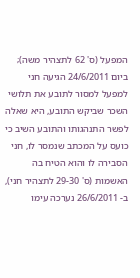המפעל (ס' 62 לתצהיר משה); ביום 24/6/2011 הגיעה חני למפעל למסור לתובע את תלושי השכר שביקש התובע, היא שאלה לפשר התנהגותו והתובע השיב כי כועס על המכתב שנמסר לו, חני הסבירה לו והוא הטיח בה האשמות (ס' 29-30 לתצהיר חני), ב- 26/6/2011 נערכה עימו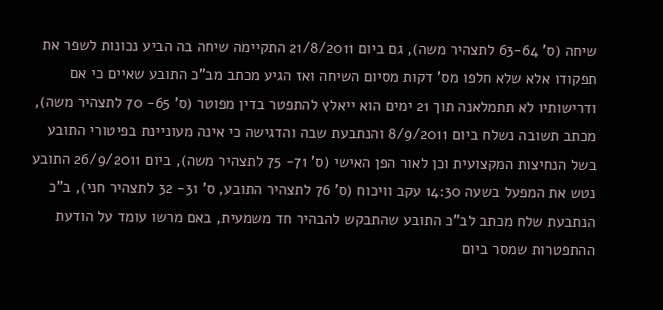שיחה (ס' 63-64 לתצהיר משה), גם ביום 21/8/2011 התקיימה שיחה בה הביע נכונות לשפר את תפקודו אלא שלא חלפו מס' דקות מסיום השיחה ואז הגיע מכתב מב"כ התובע שאיים כי אם ודרישותיו לא תתמלאנה תוך 21 ימים הוא ייאלץ להתפטר בדין מפוטר (ס' 65- 70 לתצהיר משה), מכתב תשובה נשלח ביום 8/9/2011 והנתבעת שבה והדגישה כי אינה מעוניינת בפיטורי התובע בשל הנחיצות המקצועית וכן לאור הפן האישי (ס' 71- 75 לתצהיר משה), ביום 26/9/2011 התובע נטש את המפעל בשעה 14:30 עקב וויכוח (ס' 76 לתצהיר התובע, ס' 31- 32 לתצהיר חני), ב"כ הנתבעת שלח מכתב לב"כ התובע שהתבקש להבהיר חד משמעית, באם מרשו עומד על הודעת ההתפטרות שמסר ביום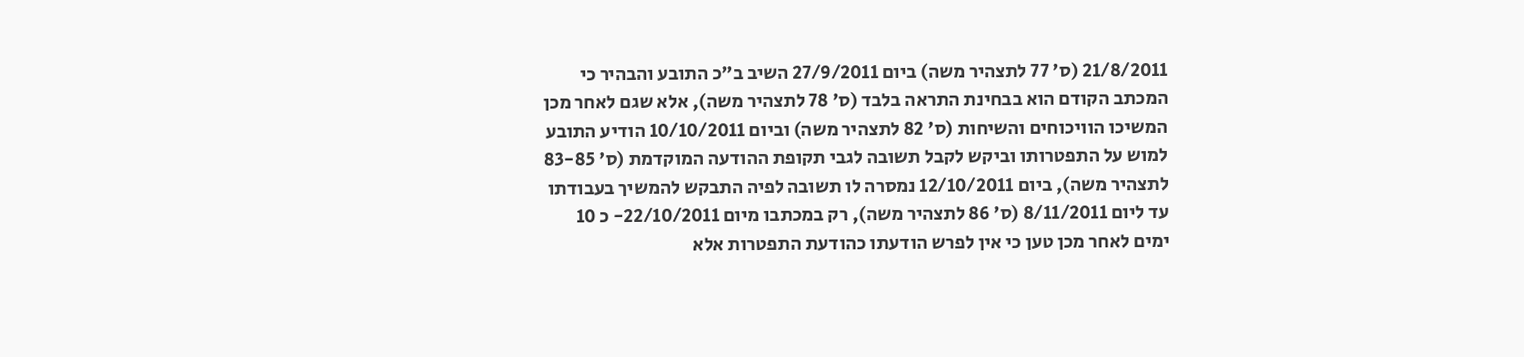21/8/2011 (ס' 77 לתצהיר משה) ביום 27/9/2011 השיב ב"כ התובע והבהיר כי המכתב הקודם הוא בבחינת התראה בלבד (ס' 78 לתצהיר משה), אלא שגם לאחר מכן המשיכו הוויכוחים והשיחות (ס' 82 לתצהיר משה) וביום 10/10/2011 הודיע התובע למוש על התפטרותו וביקש לקבל תשובה לגבי תקופת ההודעה המוקדמת (ס' 83-85 לתצהיר משה), ביום 12/10/2011 נמסרה לו תשובה לפיה התבקש להמשיך בעבודתו עד ליום 8/11/2011 (ס' 86 לתצהיר משה), רק במכתבו מיום 22/10/2011- כ 10 ימים לאחר מכן טען כי אין לפרש הודעתו כהודעת התפטרות אלא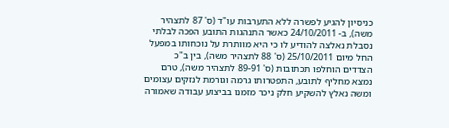כניסיון להגיע לפשרה ללא התערבות עו"ד (ס' 87 לתצהיר משה), ב- 24/10/2011 כאשר התנהגות התובע הפכה לבלתי נסבלת נאלצה להודיע לו כי היא מוותרת על נוכחותו במפעל החל מיום 25/10/2011 (ס' 88 לתצהיר משה), בין ב"כ הצדדים הוחלפו תכתובות (ס' 89-91 לתצהיר משה), טרם נמצא מחליף לתובע, התפטרותו גרמה וגורמת לנזקים עצומים ומשה נאלץ להשקיע חלק ניכר מזמנו בביצוע עבודה שאמורה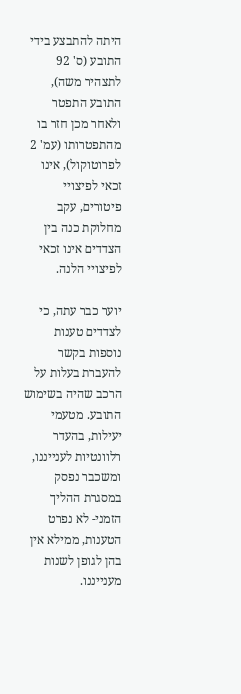היתה להתבצע בידי התובע (ס' 92 לתצהיר משה), התובע התפטר ולאחר מכן חזר בו מהתפטרותו (עמ' 2 לפרוטוקול), אינו זכאי לפיצויי פיטורים, עקב מחלוקת כנה בין הצדדים אינו זכאי לפיצויי הלנה.

יוער כבר עתה, כי לצדדים טענות נוספות בקשר להעברת בעלות על הרכב שהיה בשימוש התובע. מטעמי יעילות, בהעדר רלוונטיות לענייננו, ומשכבר נפסק במסגרת ההליך הזמני- לא נפרט הטענות, ממילא אין בהן לגופן לשנות מענייננו.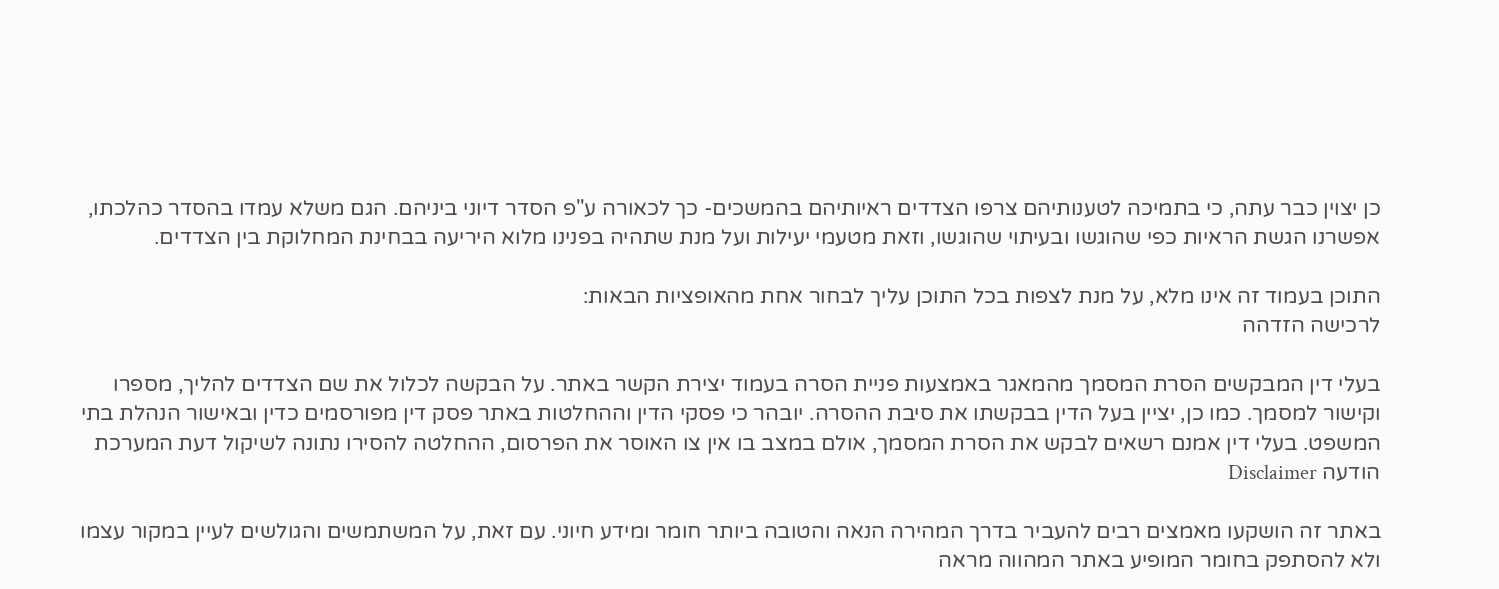כן יצוין כבר עתה, כי בתמיכה לטענותיהם צרפו הצדדים ראיותיהם בהמשכים- כך לכאורה ע"פ הסדר דיוני ביניהם. הגם משלא עמדו בהסדר כהלכתו, אפשרנו הגשת הראיות כפי שהוגשו ובעיתוי שהוגשו, וזאת מטעמי יעילות ועל מנת שתהיה בפנינו מלוא היריעה בבחינת המחלוקת בין הצדדים.

התוכן בעמוד זה אינו מלא, על מנת לצפות בכל התוכן עליך לבחור אחת מהאופציות הבאות:
לרכישה הזדהה

בעלי דין המבקשים הסרת המסמך מהמאגר באמצעות פניית הסרה בעמוד יצירת הקשר באתר. על הבקשה לכלול את שם הצדדים להליך, מספרו וקישור למסמך. כמו כן, יציין בעל הדין בבקשתו את סיבת ההסרה. יובהר כי פסקי הדין וההחלטות באתר פסק דין מפורסמים כדין ובאישור הנהלת בתי המשפט. בעלי דין אמנם רשאים לבקש את הסרת המסמך, אולם במצב בו אין צו האוסר את הפרסום, ההחלטה להסירו נתונה לשיקול דעת המערכת
הודעה Disclaimer

באתר זה הושקעו מאמצים רבים להעביר בדרך המהירה הנאה והטובה ביותר חומר ומידע חיוני. עם זאת, על המשתמשים והגולשים לעיין במקור עצמו ולא להסתפק בחומר המופיע באתר המהווה מראה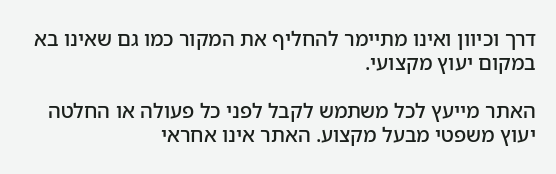דרך וכיוון ואינו מתיימר להחליף את המקור כמו גם שאינו בא במקום יעוץ מקצועי.

האתר מייעץ לכל משתמש לקבל לפני כל פעולה או החלטה יעוץ משפטי מבעל מקצוע. האתר אינו אחראי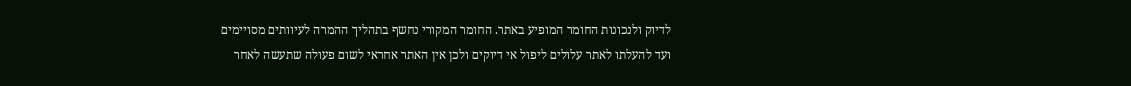לדיוק ולנכונות החומר המופיע באתר. החומר המקורי נחשף בתהליך ההמרה לעיוותים מסויימים ועד להעלתו לאתר עלולים ליפול אי דיוקים ולכן אין האתר אחראי לשום פעולה שתעשה לאחר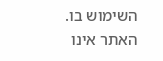השימוש בו. האתר אינו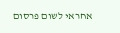אחראי לשום פרסום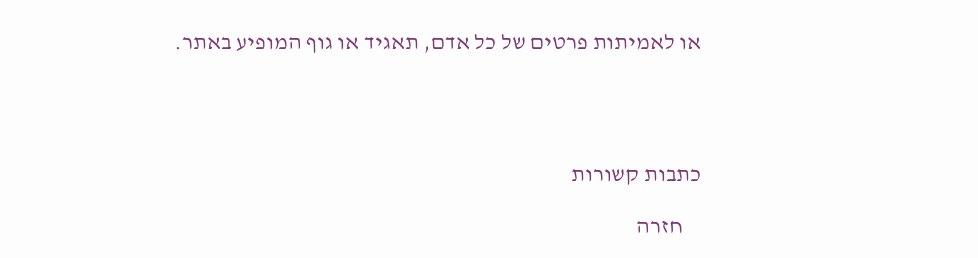או לאמיתות פרטים של כל אדם, תאגיד או גוף המופיע באתר.




כתבות קשורות

    חזרה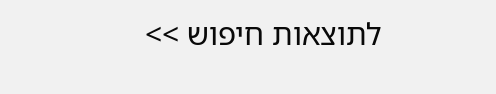לתוצאות חיפוש >>